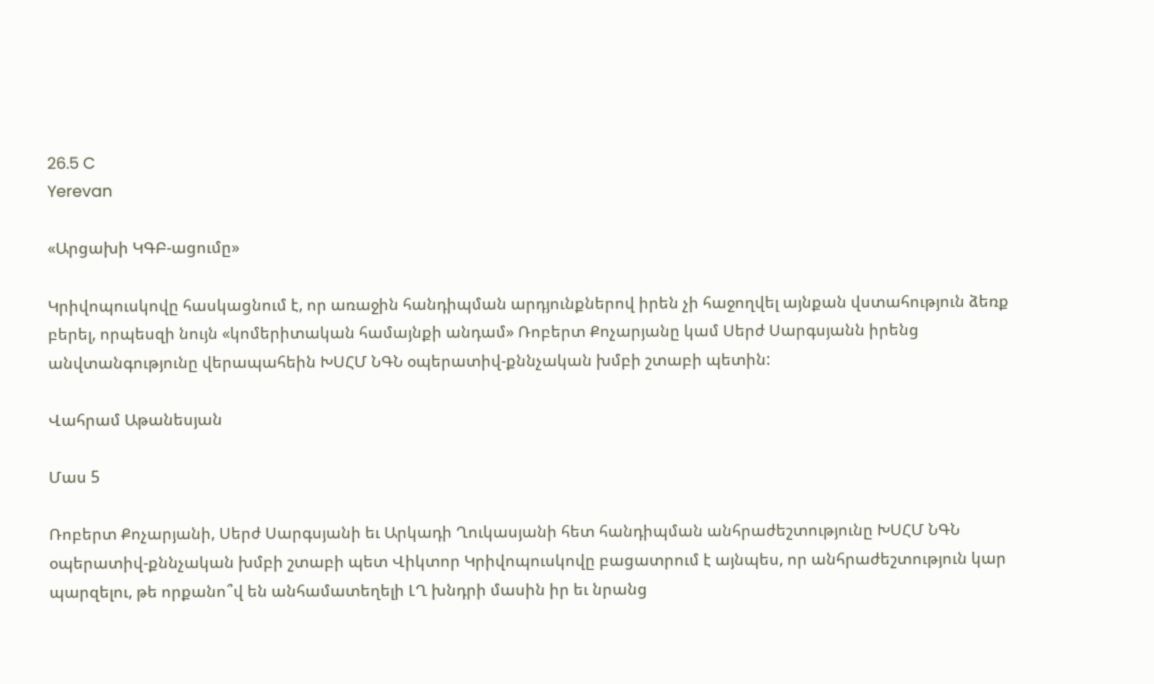26.5 C
Yerevan

«Արցախի ԿԳԲ-ացումը»

Կրիվոպուսկովը հասկացնում է, որ առաջին հանդիպման արդյունքներով իրեն չի հաջողվել այնքան վստահություն ձեռք բերել, որպեսզի նույն «կոմերիտական համայնքի անդամ» Ռոբերտ Քոչարյանը կամ Սերժ Սարգսյանն իրենց անվտանգությունը վերապահեին ԽՍՀՄ ՆԳՆ օպերատիվ-քննչական խմբի շտաբի պետին:

Վահրամ Աթանեսյան

Մաս 5

Ռոբերտ Քոչարյանի, Սերժ Սարգսյանի եւ Արկադի Ղուկասյանի հետ հանդիպման անհրաժեշտությունը ԽՍՀՄ ՆԳՆ օպերատիվ-քննչական խմբի շտաբի պետ Վիկտոր Կրիվոպուսկովը բացատրում է այնպես, որ անհրաժեշտություն կար պարզելու, թե որքանո՞վ են անհամատեղելի ԼՂ խնդրի մասին իր եւ նրանց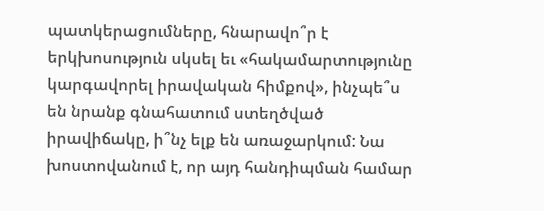պատկերացումները, հնարավո՞ր է երկխոսություն սկսել եւ «հակամարտությունը կարգավորել իրավական հիմքով», ինչպե՞ս են նրանք գնահատում ստեղծված իրավիճակը, ի՞նչ ելք են առաջարկում: Նա խոստովանում է, որ այդ հանդիպման համար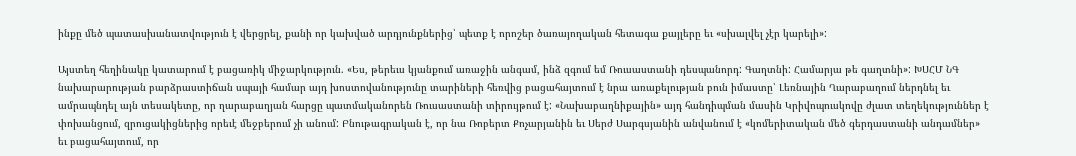ինքը մեծ պատասխանատվություն է վերցրել, քանի որ կախված արդյունքներից՝ պետք է որոշեր ծառայողական հետագա քայլերը եւ «սխալվել չէր կարելի»:

Այստեղ հեղինակը կատարում է բացառիկ միջարկություն. «Ես, թերեւս կյանքում առաջին անգամ, ինձ զգում եմ Ռուսաստանի դեսպանորդ: Գաղտնի: Համարյա թե գաղտնի»: ԽՍՀՄ ՆԳ նախարարության բարձրաստիճան սպայի համար այդ խոստովանությունը տարիների հեռվից բացահայտում է նրա առաքելության բուն իմաստը՝ Լեռնային Ղարաբաղում ներդնել եւ ամրապնդել այն տեսակետը, որ ղարաբաղյան հարցը պատմականորեն Ռուսաստանի տիրույթում է: «Նախաբաղնիքային» այդ հանդիպման մասին Կրիվոպուսկովը ժլատ տեղեկություններ է փոխանցում, զրուցակիցներից որեւէ մեջբերում չի անում: Բնութագրական է, որ նա Ռոբերտ Քոչարյանին եւ Սերժ Սարգսյանին անվանում է «կոմերիտական մեծ գերդաստանի անդամներ» եւ բացահայտում, որ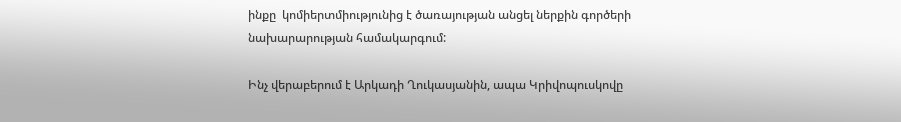ինքը  կոմիերտմիությունից է ծառայության անցել ներքին գործերի նախարարության համակարգում:

Ինչ վերաբերում է Արկադի Ղուկասյանին, ապա Կրիվոպուսկովը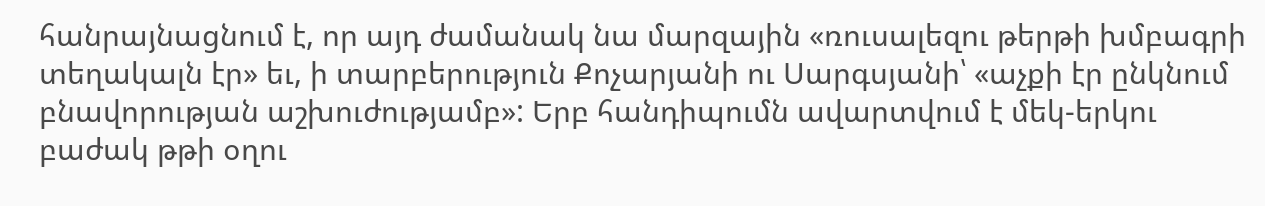հանրայնացնում է, որ այդ ժամանակ նա մարզային «ռուսալեզու թերթի խմբագրի տեղակալն էր» եւ, ի տարբերություն Քոչարյանի ու Սարգսյանի՝ «աչքի էր ընկնում բնավորության աշխուժությամբ»: Երբ հանդիպումն ավարտվում է մեկ-երկու բաժակ թթի օղու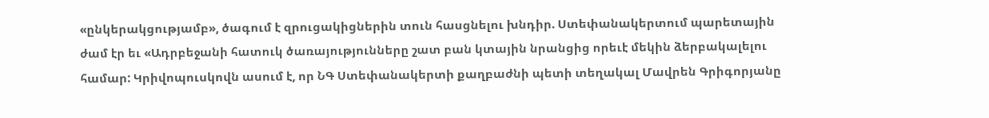«ընկերակցությամբ», ծագում է զրուցակիցներին տուն հասցնելու խնդիր. Ստեփանակերտում պարետային ժամ էր եւ «Ադրբեջանի հատուկ ծառայությունները շատ բան կտային նրանցից որեւէ մեկին ձերբակալելու համար: Կրիվոպուսկովն ասում է, որ ՆԳ Ստեփանակերտի քաղբաժնի պետի տեղակալ Մավրեն Գրիգորյանը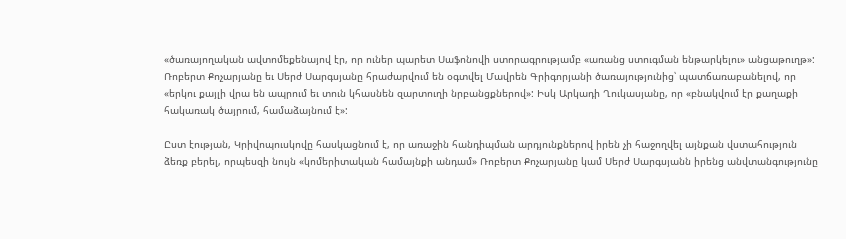«ծառայողական ավտոմեքենայով էր, որ ուներ պարետ Սաֆոնովի ստորագրությամբ «առանց ստուգման ենթարկելու» անցաթուղթ»: Ռոբերտ Քոչարյանը եւ Սերժ Սարգսյանը հրաժարվում են օգտվել Մավրեն Գրիգորյանի ծառայությունից՝ պատճառաբանելով, որ «երկու քայլի վրա են ապրում եւ տուն կհասնեն զարտուղի նրբանցքներով»: Իսկ Արկադի Ղուկասյանը, որ «բնակվում էր քաղաքի հակառակ ծայրում, համաձայնում է»:

Ըստ էության, Կրիվոպուսկովը հասկացնում է, որ առաջին հանդիպման արդյունքներով իրեն չի հաջողվել այնքան վստահություն ձեռք բերել, որպեսզի նույն «կոմերիտական համայնքի անդամ» Ռոբերտ Քոչարյանը կամ Սերժ Սարգսյանն իրենց անվտանգությունը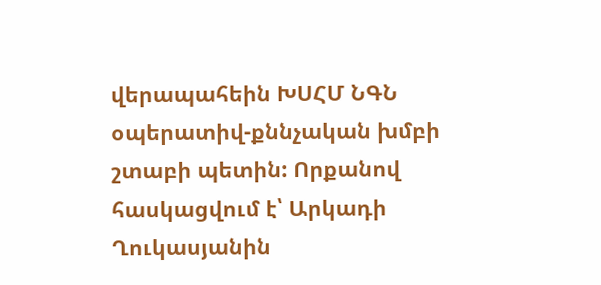վերապահեին ԽՍՀՄ ՆԳՆ օպերատիվ-քննչական խմբի շտաբի պետին: Որքանով հասկացվում է՝ Արկադի Ղուկասյանին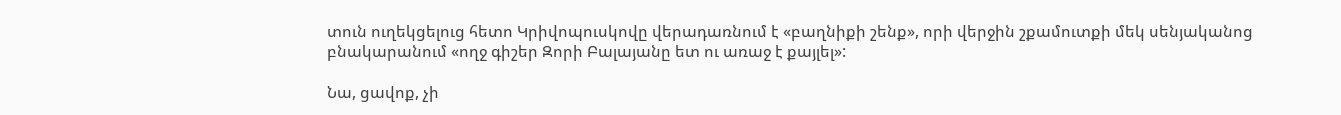տուն ուղեկցելուց հետո Կրիվոպուսկովը վերադառնում է «բաղնիքի շենք», որի վերջին շքամուտքի մեկ սենյականոց բնակարանում «ողջ գիշեր Զորի Բալայանը ետ ու առաջ է քայլել»:

Նա, ցավոք, չի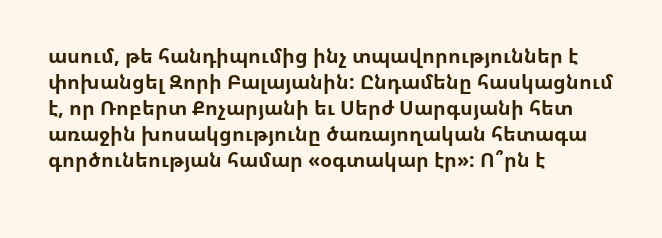ասում, թե հանդիպումից ինչ տպավորություններ է փոխանցել Զորի Բալայանին: Ընդամենը հասկացնում է, որ Ռոբերտ Քոչարյանի եւ Սերժ Սարգսյանի հետ առաջին խոսակցությունը ծառայողական հետագա գործունեության համար «օգտակար էր»: Ո՞րն է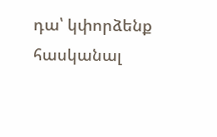դա՝ կփորձենք հասկանալ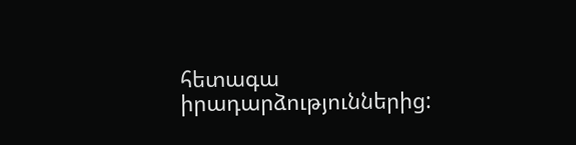հետագա իրադարձություններից: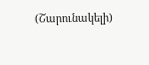(Շարունակելի)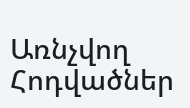Առնչվող Հոդվածներ